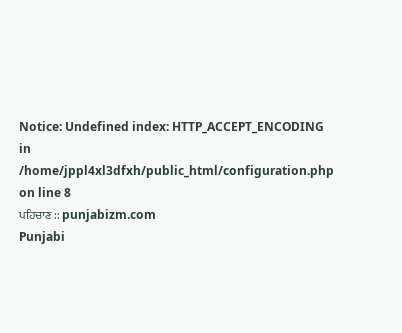Notice: Undefined index: HTTP_ACCEPT_ENCODING in /home/jppl4xl3dfxh/public_html/configuration.php on line 8
ਪਹਿਚਾਣ :: punjabizm.com
Punjabi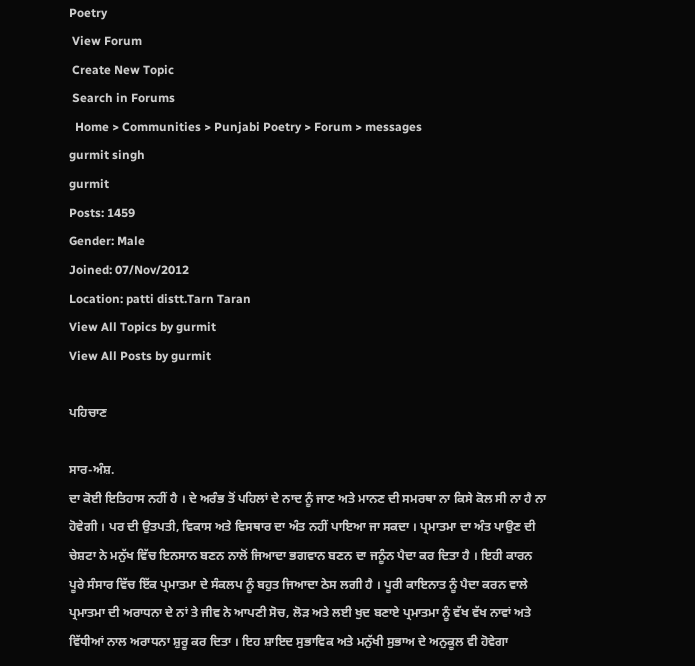Poetry
 View Forum
 Create New Topic
 Search in Forums
  Home > Communities > Punjabi Poetry > Forum > messages
gurmit singh
gurmit
Posts: 1459
Gender: Male
Joined: 07/Nov/2012
Location: patti distt.Tarn Taran
View All Topics by gurmit
View All Posts by gurmit

ਪਹਿਚਾਣ

ਸਾਰ-ਅੰਸ਼.
ਦਾ ਕੋਈ ਇਤਿਹਾਸ ਨਹੀਂ ਹੈ । ਦੇ ਅਰੰਭ ਤੋਂ ਪਹਿਲਾਂ ਦੇ ਨਾਦ ਨੂੰ ਜਾਣ ਅਤੇ ਮਾਨਣ ਦੀ ਸਮਰਥਾ ਨਾ ਕਿਸੇ ਕੋਲ ਸੀ ਨਾ ਹੈ ਨਾ ਹੋਵੇਗੀ । ਪਰ ਦੀ ਉਤਪਤੀ, ਵਿਕਾਸ ਅਤੇ ਵਿਸਥਾਰ ਦਾ ਅੰਤ ਨਹੀਂ ਪਾਇਆ ਜਾ ਸਕਦਾ । ਪ੍ਰਮਾਤਮਾ ਦਾ ਅੰਤ ਪਾਉਣ ਦੀ ਚੇਸ਼ਟਾ ਨੇ ਮਨੁੱਖ ਵਿੱਚ ਇਨਸਾਨ ਬਣਨ ਨਾਲੋਂ ਜਿਆਦਾ ਭਗਵਾਨ ਬਣਨ ਦਾ ਜਨੂੰਨ ਪੈਦਾ ਕਰ ਦਿਤਾ ਹੈ । ਇਹੀ ਕਾਰਨ  ਪੂਰੇ ਸੰਸਾਰ ਵਿੱਚ ਇੱਕ ਪ੍ਰਮਾਤਮਾ ਦੇ ਸੰਕਲਪ ਨੂੰ ਬਹੁਤ ਜਿਆਦਾ ਠੇਸ ਲਗੀ ਹੈ । ਪੂਰੀ ਕਾਇਨਾਤ ਨੂੰ ਪੈਦਾ ਕਰਨ ਵਾਲੇ ਪ੍ਰਮਾਤਮਾ ਦੀ ਅਰਾਧਨਾ ਦੇ ਨਾਂ ਤੇ ਜੀਵ ਨੇ ਆਪਣੀ ਸੋਚ, ਲੋੜ ਅਤੇ ਲਈ ਖੁਦ ਬਣਾਏ ਪ੍ਰਮਾਤਮਾ ਨੂੰ ਵੱਖ ਵੱਖ ਨਾਵਾਂ ਅਤੇ ਵਿੱਧੀਆਂ ਨਾਲ ਅਰਾਧਨਾ ਸ਼ੁਰੂ ਕਰ ਦਿਤਾ । ਇਹ ਸ਼ਾਇਦ ਸੁਭਾਵਿਕ ਅਤੇ ਮਨੁੱਖੀ ਸੁਭਾਅ ਦੇ ਅਨੁਕੂਲ ਵੀ ਹੋਵੇਗਾ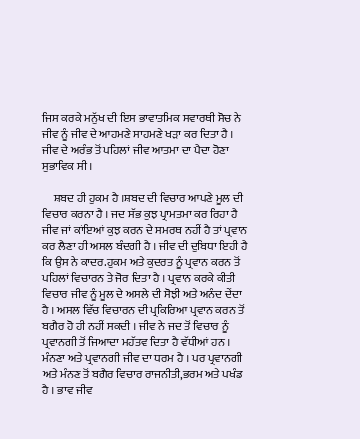ਜਿਸ ਕਰਕੇ ਮਨੁੱਖ ਦੀ ਇਸ ਭਾਵਾਤਮਿਕ ਸਵਾਰਥੀ ਸੋਚ ਨੇ ਜੀਵ ਨੂੰ ਜੀਵ ਦੇ ਆਹਮਣੇ ਸਾਹਮਣੇ ਖੜਾ ਕਰ ਦਿਤਾ ਹੈ । ਜੀਵ ਦੇ ਅਰੰਭ ਤੋਂ ਪਹਿਲਾਂ ਜੀਵ ਆਤਮਾ ਦਾ ਪੈਦਾ ਹੋਣਾ ਸੁਭਾਵਿਕ ਸੀ ।

     ਸ਼ਬਦ ਹੀ ਹੁਕਮ ਹੈ ।ਸ਼ਬਦ ਦੀ ਵਿਚਾਰ ਆਪਣੇ ਮੂਲ ਦੀ ਵਿਚਾਰ ਕਰਨਾ ਹੈ । ਜਦ ਸੱਭ ਕੁਝ ਪ੍ਰਾਮਤਮਾ ਕਰ ਰਿਹਾ ਹੈ ਜੀਵ ਜਾਂ ਕਾਂਇਆਂ ਕੁਝ ਕਰਨ ਦੇ ਸਮਰਥ ਨਹੀਂ ਹੈ ਤਾਂ ਪ੍ਰਵਾਨ ਕਰ ਲੈਣਾ ਹੀ ਅਸਲ ਬੰਦਗੀ ਹੈ । ਜੀਵ ਦੀ ਦੁਬਿਧਾ ਇਹੀ ਹੈ ਕਿ ਉਸ ਨੇ ਕਾਦਰ.ਹੁਕਮ ਅਤੇ ਕੁਦਰਤ ਨੂੰ ਪ੍ਰਵਾਨ ਕਰਨ ਤੋਂ ਪਹਿਲਾਂ ਵਿਚਾਰਨ ਤੇ ਜੋਰ ਦਿਤਾ ਹੈ । ਪ੍ਰਵਾਨ ਕਰਕੇ ਕੀਤੀ ਵਿਚਾਰ ਜੀਵ ਨੂੰ ਮੂਲ ਦੇ ਅਸਲੇ ਦੀ ਸੋਝੀ ਅਤੇ ਅਨੰਦ ਦੇਂਦਾ ਹੈ । ਅਸਲ ਵਿੱਚ ਵਿਚਾਰਨ ਦੀ ਪ੍ਰਕਿਰਿਆ ਪ੍ਰਵਾਨ ਕਰਨ ਤੋਂ ਬਗੈਰ ਹੋ ਹੀ ਨਹੀਂ ਸਕਦੀ । ਜੀਵ ਨੇ ਜਦ ਤੋਂ ਵਿਚਾਰ ਨੂੰ ਪ੍ਰਵਾਨਗੀ ਤੋਂ ਜਿਆਦਾ ਮਹੱਤਵ ਦਿਤਾ ਹੈ ਵੱਧੀਆਂ ਹਨ । ਮੰਨਣਾ ਅਤੇ ਪ੍ਰਵਾਨਗੀ ਜੀਵ ਦਾ ਧਰਮ ਹੈ । ਪਰ ਪ੍ਰਵਾਨਗੀ ਅਤੇ ਮੰਨਣ ਤੋਂ ਬਗੈਰ ਵਿਚਾਰ ਰਾਜਨੀਤੀ,ਭਰਮ ਅਤੇ ਪਖੰਡ  ਹੈ । ਭਾਵ ਜੀਵ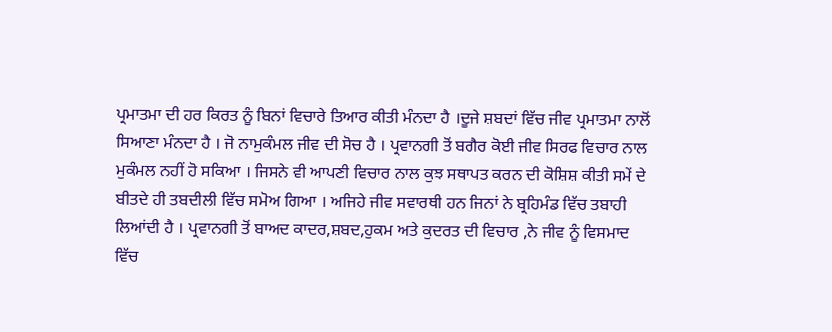ਪ੍ਰਮਾਤਮਾ ਦੀ ਹਰ ਕਿਰਤ ਨੂੰ ਬਿਨਾਂ ਵਿਚਾਰੇ ਤਿਆਰ ਕੀਤੀ ਮੰਨਦਾ ਹੈ ।ਦੂਜੇ ਸ਼ਬਦਾਂ ਵਿੱਚ ਜੀਵ ਪ੍ਰਮਾਤਮਾ ਨਾਲੋਂ ਸਿਆਣਾ ਮੰਨਦਾ ਹੈ । ਜੋ ਨਾਮੁਕੰਮਲ ਜੀਵ ਦੀ ਸੋਚ ਹੈ । ਪ੍ਰਵਾਨਗੀ ਤੋਂ ਬਗੈਰ ਕੋਈ ਜੀਵ ਸਿਰਫ ਵਿਚਾਰ ਨਾਲ ਮੁਕੰਮਲ ਨਹੀਂ ਹੋ ਸਕਿਆ । ਜਿਸਨੇ ਵੀ ਆਪਣੀ ਵਿਚਾਰ ਨਾਲ ਕੁਝ ਸਥਾਪਤ ਕਰਨ ਦੀ ਕੋਸ਼ਿਸ਼ ਕੀਤੀ ਸਮੇਂ ਦੇ ਬੀਤਦੇ ਹੀ ਤਬਦੀਲੀ ਵਿੱਚ ਸਮੋਅ ਗਿਆ । ਅਜਿਹੇ ਜੀਵ ਸਵਾਰਥੀ ਹਨ ਜਿਨਾਂ ਨੇ ਬ੍ਰਹਿਮੰਡ ਵਿੱਚ ਤਬਾਹੀ ਲਿਆਂਦੀ ਹੈ । ਪ੍ਰਵਾਨਗੀ ਤੋਂ ਬਾਅਦ ਕਾਦਰ,ਸ਼ਬਦ,ਹੁਕਮ ਅਤੇ ਕੁਦਰਤ ਦੀ ਵਿਚਾਰ ,ਨੇ ਜੀਵ ਨੂੰ ਵਿਸਮਾਦ ਵਿੱਚ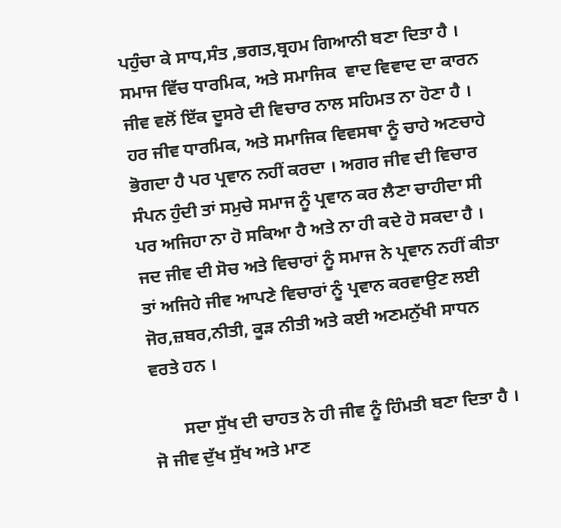ਪਹੁੰਚਾ ਕੇ ਸਾਧ,ਸੰਤ ,ਭਗਤ,ਬ੍ਰਹਮ ਗਿਆਨੀ ਬਣਾ ਦਿਤਾ ਹੈ । ਸਮਾਜ ਵਿੱਚ ਧਾਰਮਿਕ, ਅਤੇ ਸਮਾਜਿਕ  ਵਾਦ ਵਿਵਾਦ ਦਾ ਕਾਰਨ ਜੀਵ ਵਲੋਂ ਇੱਕ ਦੂਸਰੇ ਦੀ ਵਿਚਾਰ ਨਾਲ ਸਹਿਮਤ ਨਾ ਹੋਣਾ ਹੈ । ਹਰ ਜੀਵ ਧਾਰਮਿਕ, ਅਤੇ ਸਮਾਜਿਕ ਵਿਵਸਥਾ ਨੂੰ ਚਾਹੇ ਅਣਚਾਹੇ ਭੋਗਦਾ ਹੈ ਪਰ ਪ੍ਰਵਾਨ ਨਹੀਂ ਕਰਦਾ । ਅਗਰ ਜੀਵ ਦੀ ਵਿਚਾਰ ਸੰਪਨ ਹੁੰਦੀ ਤਾਂ ਸਮੁਚੇ ਸਮਾਜ ਨੂੰ ਪ੍ਰਵਾਨ ਕਰ ਲੈਣਾ ਚਾਹੀਦਾ ਸੀ ਪਰ ਅਜਿਹਾ ਨਾ ਹੋ ਸਕਿਆ ਹੈ ਅਤੇ ਨਾ ਹੀ ਕਦੇ ਹੋ ਸਕਦਾ ਹੈ । ਜਦ ਜੀਵ ਦੀ ਸੋਚ ਅਤੇ ਵਿਚਾਰਾਂ ਨੂੰ ਸਮਾਜ ਨੇ ਪ੍ਰਵਾਨ ਨਹੀਂ ਕੀਤਾ ਤਾਂ ਅਜਿਹੇ ਜੀਵ ਆਪਣੇ ਵਿਚਾਰਾਂ ਨੂੰ ਪ੍ਰਵਾਨ ਕਰਵਾਉਣ ਲਈ ਜੋਰ,ਜ਼ਬਰ,ਨੀਤੀ, ਕੂੜ ਨੀਤੀ ਅਤੇ ਕਈ ਅਣਮਨੁੱਖੀ ਸਾਧਨ ਵਰਤੇ ਹਨ ।

       ਸਦਾ ਸੁੱਖ ਦੀ ਚਾਹਤ ਨੇ ਹੀ ਜੀਵ ਨੂੰ ਹਿੰਮਤੀ ਬਣਾ ਦਿਤਾ ਹੈ । ਜੋ ਜੀਵ ਦੁੱਖ ਸੁੱਖ ਅਤੇ ਮਾਣ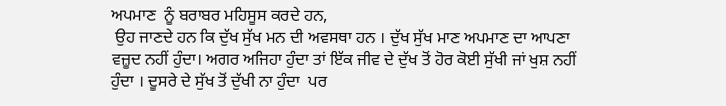ਅਪਮਾਣ  ਨੂੰ ਬਰਾਬਰ ਮਹਿਸੂਸ ਕਰਦੇ ਹਨ,
 ਉਹ ਜਾਣਦੇ ਹਨ ਕਿ ਦੁੱਖ ਸੁੱਖ ਮਨ ਦੀ ਅਵਸਥਾ ਹਨ । ਦੁੱਖ ਸੁੱਖ ਮਾਣ ਅਪਮਾਣ ਦਾ ਆਪਣਾ ਵਜ਼ੂਦ ਨਹੀਂ ਹੁੰਦਾ। ਅਗਰ ਅਜਿਹਾ ਹੁੰਦਾ ਤਾਂ ਇੱਕ ਜੀਵ ਦੇ ਦੁੱਖ ਤੋਂ ਹੋਰ ਕੋਈ ਸੁੱਖੀ ਜਾਂ ਖੁਸ਼ ਨਹੀਂ ਹੁੰਦਾ । ਦੂਸਰੇ ਦੇ ਸੁੱਖ ਤੋਂ ਦੁੱਖੀ ਨਾ ਹੁੰਦਾ  ਪਰ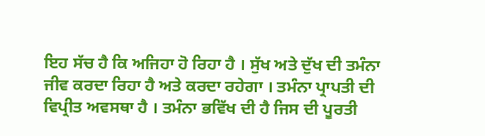ਇਹ ਸੱਚ ਹੈ ਕਿ ਅਜਿਹਾ ਹੋ ਰਿਹਾ ਹੈ । ਸੁੱਖ ਅਤੇ ਦੁੱਖ ਦੀ ਤਮੰਨਾ ਜੀਵ ਕਰਦਾ ਰਿਹਾ ਹੈ ਅਤੇ ਕਰਦਾ ਰਹੇਗਾ । ਤਮੰਨਾ ਪ੍ਰਾਪਤੀ ਦੀ ਵਿਪ੍ਰੀਤ ਅਵਸਥਾ ਹੈ । ਤਮੰਨਾ ਭਵਿੱਖ ਦੀ ਹੈ ਜਿਸ ਦੀ ਪੂਰਤੀ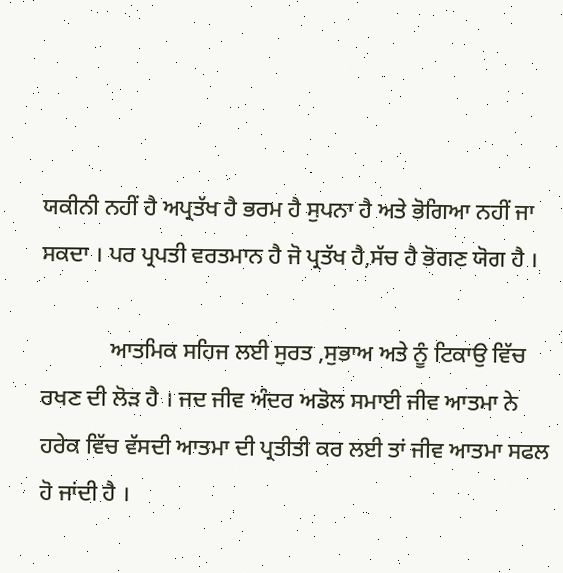ਯਕੀਨੀ ਨਹੀਂ ਹੈ ਅਪ੍ਰਤੱਖ ਹੈ ਭਰਮ ਹੈ ਸੁਪਨਾ ਹੈ ਅਤੇ ਭੋਗਿਆ ਨਹੀਂ ਜਾ ਸਕਦਾ । ਪਰ ਪ੍ਰਪਤੀ ਵਰਤਮਾਨ ਹੈ ਜੋ ਪ੍ਰਤੱਖ ਹੈ,ਸੱਚ ਹੈ ਭੋਗਣ ਯੋਗ ਹੈ ।

            ਆਤਮਿਕ ਸਹਿਜ ਲਈ ਸੁਰਤ ,ਸੁਭਾਅ ਅਤੇ ਨੂੰ ਟਿਕਾਉ ਵਿੱਚ ਰਖਣ ਦੀ ਲੋੜ ਹੈ । ਜਦ ਜੀਵ ਅੰਦਰ ਅਡੋਲ ਸਮਾਈ ਜੀਵ ਆਤਮਾ ਨੇ ਹਰੇਕ ਵਿੱਚ ਵੱਸਦੀ ਆਤਮਾ ਦੀ ਪ੍ਰਤੀਤੀ ਕਰ ਲਈ ਤਾਂ ਜੀਵ ਆਤਮਾ ਸਫਲ ਹੋ ਜਾਂਦੀ ਹੈ ।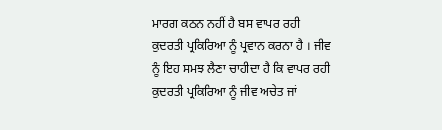ਮਾਰਗ ਕਠਨ ਨਹੀਂ ਹੈ ਬਸ ਵਾਪਰ ਰਹੀ ਕੁਦਰਤੀ ਪ੍ਰਕਿਰਿਆ ਨੂੰ ਪ੍ਰਵਾਨ ਕਰਨਾ ਹੈ । ਜੀਵ ਨੂੰ ਇਹ ਸਮਝ ਲੈਣਾ ਚਾਹੀਦਾ ਹੈ ਕਿ ਵਾਪਰ ਰਹੀ ਕੁਦਰਤੀ ਪ੍ਰਕਿਰਿਆ ਨੂੰ ਜੀਵ ਅਚੇਤ ਜਾਂ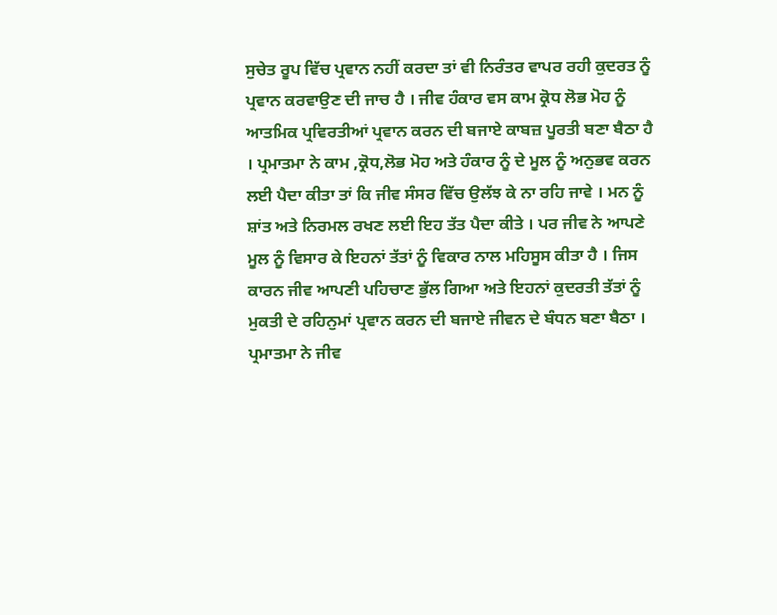ਸੁਚੇਤ ਰੂਪ ਵਿੱਚ ਪ੍ਰਵਾਨ ਨਹੀਂ ਕਰਦਾ ਤਾਂ ਵੀ ਨਿਰੰਤਰ ਵਾਪਰ ਰਹੀ ਕੁਦਰਤ ਨੂੰ ਪ੍ਰਵਾਨ ਕਰਵਾਉਣ ਦੀ ਜਾਚ ਹੈ । ਜੀਵ ਹੰਕਾਰ ਵਸ ਕਾਮ ਕ੍ਰੋਧ ਲੋਭ ਮੋਹ ਨੂੰ ਆਤਮਿਕ ਪ੍ਰਵਿਰਤੀਆਂ ਪ੍ਰਵਾਨ ਕਰਨ ਦੀ ਬਜਾਏ ਕਾਬਜ਼ ਪੂਰਤੀ ਬਣਾ ਬੈਠਾ ਹੈ । ਪ੍ਰਮਾਤਮਾ ਨੇ ਕਾਮ ,ਕ੍ਰੋਧ,ਲੋਭ ਮੋਹ ਅਤੇ ਹੰਕਾਰ ਨੂੰ ਦੇ ਮੂਲ ਨੂੰ ਅਨੁਭਵ ਕਰਨ ਲਈ ਪੈਦਾ ਕੀਤਾ ਤਾਂ ਕਿ ਜੀਵ ਸੰਸਰ ਵਿੱਚ ਉਲੱਝ ਕੇ ਨਾ ਰਹਿ ਜਾਵੇ । ਮਨ ਨੂੰ ਸ਼ਾਂਤ ਅਤੇ ਨਿਰਮਲ ਰਖਣ ਲਈ ਇਹ ਤੱਤ ਪੈਦਾ ਕੀਤੇ । ਪਰ ਜੀਵ ਨੇ ਆਪਣੇ ਮੂਲ ਨੂੰ ਵਿਸਾਰ ਕੇ ਇਹਨਾਂ ਤੱਤਾਂ ਨੂੰ ਵਿਕਾਰ ਨਾਲ ਮਹਿਸੂਸ ਕੀਤਾ ਹੈ । ਜਿਸ ਕਾਰਨ ਜੀਵ ਆਪਣੀ ਪਹਿਚਾਣ ਭੁੱਲ ਗਿਆ ਅਤੇ ਇਹਨਾਂ ਕੁਦਰਤੀ ਤੱਤਾਂ ਨੂੰ ਮੁਕਤੀ ਦੇ ਰਹਿਨੁਮਾਂ ਪ੍ਰਵਾਨ ਕਰਨ ਦੀ ਬਜਾਏ ਜੀਵਨ ਦੇ ਬੰਧਨ ਬਣਾ ਬੈਠਾ । ਪ੍ਰਮਾਤਮਾ ਨੇ ਜੀਵ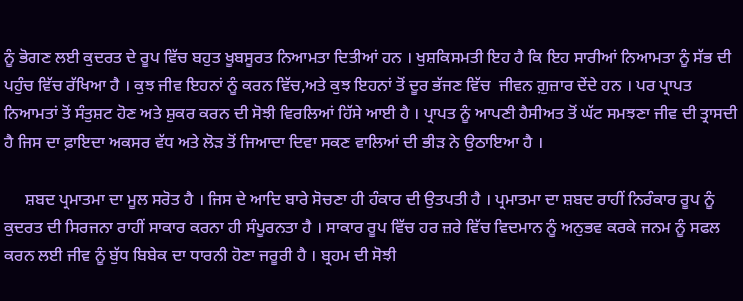ਨੂੰ ਭੋਗਣ ਲਈ ਕੁਦਰਤ ਦੇ ਰੂਪ ਵਿੱਚ ਬਹੁਤ ਖੂਬਸੂਰਤ ਨਿਆਮਤਾ ਦਿਤੀਆਂ ਹਨ । ਖੁਸ਼ਕਿਸਮਤੀ ਇਹ ਹੈ ਕਿ ਇਹ ਸਾਰੀਆਂ ਨਿਆਮਤਾ ਨੂੰ ਸੱਭ ਦੀ ਪਹੁੰਚ ਵਿੱਚ ਰੱਖਿਆ ਹੈ । ਕੁਝ ਜੀਵ ਇਹਨਾਂ ਨੂੰ ਕਰਨ ਵਿੱਚ,ਅਤੇ ਕੁਝ ਇਹਨਾਂ ਤੋਂ ਦੂਰ ਭੱਜਣ ਵਿੱਚ  ਜੀਵਨ ਗ਼ੁਜ਼ਾਰ ਦੇਂਦੇ ਹਨ । ਪਰ ਪ੍ਰਾਪਤ ਨਿਆਮਤਾਂ ਤੋਂ ਸੰਤੁਸ਼ਟ ਹੋਣ ਅਤੇ ਸ਼ੁਕਰ ਕਰਨ ਦੀ ਸੋਝੀ ਵਿਰਲਿਆਂ ਹਿੱਸੇ ਆਈ ਹੈ । ਪ੍ਰਾਪਤ ਨੂੰ ਆਪਣੀ ਹੈਸੀਅਤ ਤੋਂ ਘੱਟ ਸਮਝਣਾ ਜੀਵ ਦੀ ਤ੍ਰਾਸਦੀ ਹੈ ਜਿਸ ਦਾ ਫ਼ਾਇਦਾ ਅਕਸਰ ਵੱਧ ਅਤੇ ਲੋੜ ਤੋਂ ਜਿਆਦਾ ਦਿਵਾ ਸਕਣ ਵਾਲਿਆਂ ਦੀ ਭੀੜ ਨੇ ਉਠਾਇਆ ਹੈ ।

     ਸ਼ਬਦ ਪ੍ਰਮਾਤਮਾ ਦਾ ਮੂਲ ਸਰੋਤ ਹੈ । ਜਿਸ ਦੇ ਆਦਿ ਬਾਰੇ ਸੋਚਣਾ ਹੀ ਹੰਕਾਰ ਦੀ ਉਤਪਤੀ ਹੈ । ਪ੍ਰਮਾਤਮਾ ਦਾ ਸ਼ਬਦ ਰਾਹੀਂ ਨਿਰੰਕਾਰ ਰੂਪ ਨੂੰ ਕੁਦਰਤ ਦੀ ਸਿਰਜਨਾ ਰਾਹੀਂ ਸਾਕਾਰ ਕਰਨਾ ਹੀ ਸੰਪੂਰਨਤਾ ਹੈ । ਸਾਕਾਰ ਰੂਪ ਵਿੱਚ ਹਰ ਜ਼ਰੇ ਵਿੱਚ ਵਿਦਮਾਨ ਨੂੰ ਅਨੁਭਵ ਕਰਕੇ ਜਨਮ ਨੂੰ ਸਫਲ ਕਰਨ ਲਈ ਜੀਵ ਨੂੰ ਬੁੱਧ ਬਿਬੇਕ ਦਾ ਧਾਰਨੀ ਹੋਣਾ ਜਰੂਰੀ ਹੈ । ਬ੍ਰਹਮ ਦੀ ਸੋਝੀ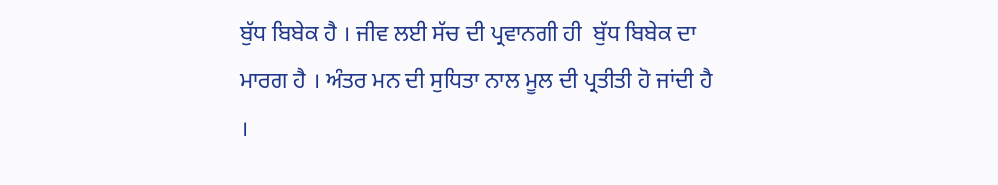ਬੁੱਧ ਬਿਬੇਕ ਹੈ । ਜੀਵ ਲਈ ਸੱਚ ਦੀ ਪ੍ਰਵਾਨਗੀ ਹੀ  ਬੁੱਧ ਬਿਬੇਕ ਦਾ ਮਾਰਗ ਹੈ । ਅੰਤਰ ਮਨ ਦੀ ਸੁਧਿਤਾ ਨਾਲ ਮੂਲ ਦੀ ਪ੍ਰਤੀਤੀ ਹੋ ਜਾਂਦੀ ਹੈ ।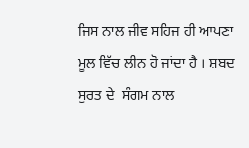ਜਿਸ ਨਾਲ ਜੀਵ ਸਹਿਜ ਹੀ ਆਪਣਾ ਮੂਲ ਵਿੱਚ ਲੀਨ ਹੋ ਜਾਂਦਾ ਹੈ । ਸ਼ਬਦ  ਸੁਰਤ ਦੇ  ਸੰਗਮ ਨਾਲ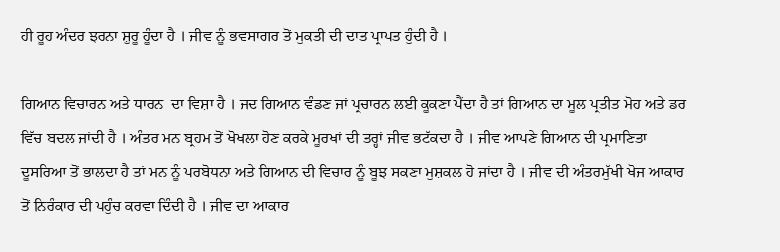ਹੀ ਰੂਹ ਅੰਦਰ ਝਰਨਾ ਸ਼ੁਰੂ ਹੂੰਦਾ ਹੈ । ਜੀਵ ਨੂੰ ਭਵਸਾਗਰ ਤੋਂ ਮੁਕਤੀ ਦੀ ਦਾਤ ਪ੍ਰਾਪਤ ਹੁੰਦੀ ਹੈ ।

ਗਿਆਨ ਵਿਚਾਰਨ ਅਤੇ ਧਾਰਨ  ਦਾ ਵਿਸ਼ਾ ਹੈ । ਜਦ ਗਿਆਨ ਵੰਡਣ ਜਾਂ ਪ੍ਰਚਾਰਨ ਲਈ ਕੂਕਣਾ ਪੈਂਦਾ ਹੈ ਤਾਂ ਗਿਆਨ ਦਾ ਮੂਲ ਪ੍ਰਤੀਤ ਮੋਹ ਅਤੇ ਡਰ ਵਿੱਚ ਬਦਲ ਜਾਂਦੀ ਹੈ । ਅੰਤਰ ਮਨ ਬ੍ਰਹਮ ਤੋਂ ਖੋਖਲਾ ਹੋਣ ਕਰਕੇ ਮੂਰਖਾਂ ਦੀ ਤਰ੍ਹਾਂ ਜੀਵ ਭਟੱਕਦਾ ਹੈ । ਜੀਵ ਆਪਣੇ ਗਿਆਨ ਦੀ ਪ੍ਰਮਾਣਿਤਾ ਦੂਸਰਿਆ ਤੋਂ ਭਾਲਦਾ ਹੈ ਤਾਂ ਮਨ ਨੂੰ ਪਰਬੋਧਨਾ ਅਤੇ ਗਿਆਨ ਦੀ ਵਿਚਾਰ ਨੂੰ ਬੂਝ ਸਕਣਾ ਮੁਸ਼ਕਲ ਹੋ ਜਾਂਦਾ ਹੈ । ਜੀਵ ਦੀ ਅੰਤਰਮੁੱਖੀ ਖੋਜ ਆਕਾਰ ਤੋਂ ਨਿਰੰਕਾਰ ਦੀ ਪਹੁੰਚ ਕਰਵਾ ਦਿੰਦੀ ਹੈ । ਜੀਵ ਦਾ ਆਕਾਰ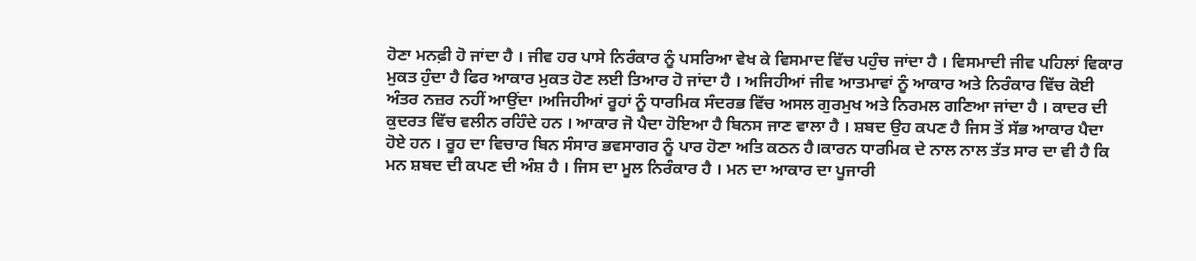ਹੋਣਾ ਮਨਫ਼ੀ ਹੋ ਜਾਂਦਾ ਹੈ । ਜੀਵ ਹਰ ਪਾਸੇ ਨਿਰੰਕਾਰ ਨੂੰ ਪਸਰਿਆ ਵੇਖ ਕੇ ਵਿਸਮਾਦ ਵਿੱਚ ਪਹੁੰਚ ਜਾਂਦਾ ਹੈ । ਵਿਸਮਾਦੀ ਜੀਵ ਪਹਿਲਾਂ ਵਿਕਾਰ ਮੁਕਤ ਹੁੰਦਾ ਹੈ ਫਿਰ ਆਕਾਰ ਮੁਕਤ ਹੋਣ ਲਈ ਤਿਆਰ ਹੋ ਜਾਂਦਾ ਹੈ । ਅਜਿਹੀਆਂ ਜੀਵ ਆਤਮਾਵਾਂ ਨੂੰ ਆਕਾਰ ਅਤੇ ਨਿਰੰਕਾਰ ਵਿੱਚ ਕੋਈ ਅੰਤਰ ਨਜ਼ਰ ਨਹੀਂ ਆਉਂਦਾ ।ਅਜਿਹੀਆਂ ਰੂਹਾਂ ਨੂੰ ਧਾਰਮਿਕ ਸੰਦਰਭ ਵਿੱਚ ਅਸਲ ਗੁਰਮੁਖ ਅਤੇ ਨਿਰਮਲ ਗਣਿਆ ਜਾਂਦਾ ਹੈ । ਕਾਦਰ ਦੀ ਕੁਦਰਤ ਵਿੱਚ ਵਲੀਨ ਰਹਿੰਦੇ ਹਨ । ਆਕਾਰ ਜੋ ਪੈਦਾ ਹੋਇਆ ਹੈ ਬਿਨਸ ਜਾਣ ਵਾਲਾ ਹੈ । ਸ਼ਬਦ ਉਹ ਕਪਣ ਹੈ ਜਿਸ ਤੋਂ ਸੱਭ ਆਕਾਰ ਪੈਦਾ ਹੋਏ ਹਨ । ਰੂਹ ਦਾ ਵਿਚਾਰ ਬਿਨ ਸੰਸਾਰ ਭਵਸਾਗਰ ਨੂੰ ਪਾਰ ਹੋਣਾ ਅਤਿ ਕਠਨ ਹੈ।ਕਾਰਨ ਧਾਰਮਿਕ ਦੇ ਨਾਲ ਨਾਲ ਤੱਤ ਸਾਰ ਦਾ ਵੀ ਹੈ ਕਿ ਮਨ ਸ਼ਬਦ ਦੀ ਕਪਣ ਦੀ ਅੰਸ਼ ਹੈ । ਜਿਸ ਦਾ ਮੂਲ ਨਿਰੰਕਾਰ ਹੈ । ਮਨ ਦਾ ਆਕਾਰ ਦਾ ਪੂਜਾਰੀ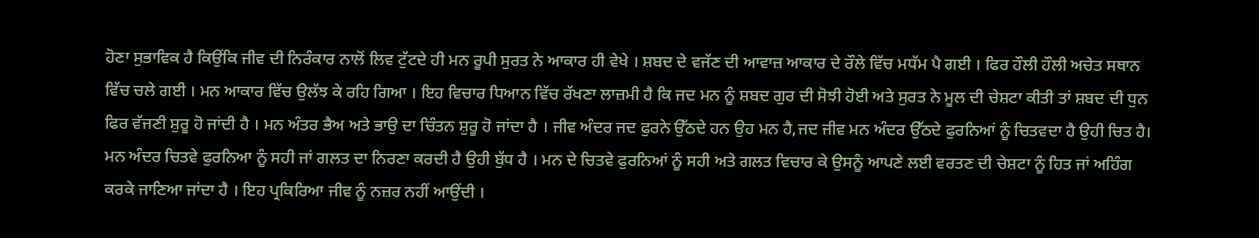ਹੋਣਾ ਸੁਭਾਵਿਕ ਹੈ ਕਿਉਂਕਿ ਜੀਵ ਦੀ ਨਿਰੰਕਾਰ ਨਾਲੋਂ ਲਿਵ ਟੁੱਟਦੇ ਹੀ ਮਨ ਰੂਪੀ ਸੁਰਤ ਨੇ ਆਕਾਰ ਹੀ ਵੇਖੇ । ਸ਼ਬਦ ਦੇ ਵਜੱਣ ਦੀ ਆਵਾਜ਼ ਆਕਾਰ ਦੇ ਰੌਲੇ ਵਿੱਚ ਮਧੱਮ ਪੈ ਗਈ । ਫਿਰ ਹੌਲੀ ਹੌਲੀ ਅਚੇਤ ਸਥਾਨ ਵਿੱਚ ਚਲੇ ਗਈ । ਮਨ ਆਕਾਰ ਵਿੱਚ ਉਲੱਝ ਕੇ ਰਹਿ ਗਿਆ । ਇਹ ਵਿਚਾਰ ਧਿਆਨ ਵਿੱਚ ਰੱਖਣਾ ਲਾਜ਼ਮੀ ਹੈ ਕਿ ਜਦ ਮਨ ਨੂੰ ਸ਼ਬਦ ਗੁਰ ਦੀ ਸੋਝੀ ਹੋਈ ਅਤੇ ਸੁਰਤ ਨੇ ਮੂਲ ਦੀ ਚੇਸ਼ਟਾ ਕੀਤੀ ਤਾਂ ਸ਼ਬਦ ਦੀ ਧੁਨ ਫਿਰ ਵੱਜਣੀ ਸ਼ੁਰੂ ਹੋ ਜਾਂਦੀ ਹੈ । ਮਨ ਅੰਤਰ ਭੈਅ ਅਤੇ ਭਾਉ ਦਾ ਚਿੰਤਨ ਸ਼ੁਰੂ ਹੋ ਜਾਂਦਾ ਹੈ । ਜੀਵ ਅੰਦਰ ਜਦ ਫੁਰਨੇ ਉੱਠਦੇ ਹਨ ਉਹ ਮਨ ਹੈ,ਜਦ ਜੀਵ ਮਨ ਅੰਦਰ ਉੱਠਦੇ ਫੁਰਨਿਆਂ ਨੂੰ ਚਿਤਵਦਾ ਹੈ ਉਹੀ ਚਿਤ ਹੈ। ਮਨ ਅੰਦਰ ਚਿਤਵੇ ਫੁਰਨਿਆ ਨੂੰ ਸਹੀ ਜਾਂ ਗਲਤ ਦਾ ਨਿਰਣਾ ਕਰਦੀ ਹੈ ਉਹੀ ਬੁੱਧ ਹੈ । ਮਨ ਦੇ ਚਿਤਵੇ ਫੁਰਨਿਆਂ ਨੂੰ ਸਹੀ ਅਤੇ ਗਲਤ ਵਿਚਾਰ ਕੇ ਉਸਨੂੰ ਆਪਣੇ ਲਈ ਵਰਤਣ ਦੀ ਚੇਸ਼ਟਾ ਨੂੰ ਹਿਤ ਜਾਂ ਅਹਿੰਗ ਕਰਕੇ ਜਾਣਿਆ ਜਾਂਦਾ ਹੈ । ਇਹ ਪ੍ਰਕਿਰਿਆ ਜੀਵ ਨੂੰ ਨਜ਼ਰ ਨਹੀਂ ਆਉਂਦੀ ।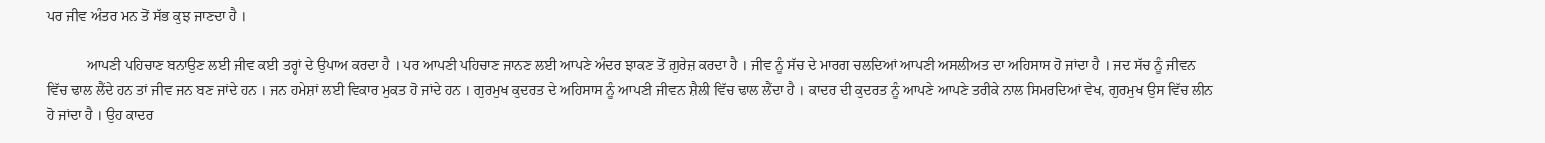ਪਰ ਜੀਵ ਅੰਤਰ ਮਨ ਤੋਂ ਸੱਭ ਕੁਝ ਜਾਣਦਾ ਹੈ ।

           ਆਪਣੀ ਪਹਿਚਾਣ ਬਨਾਉਣ ਲਈ ਜੀਵ ਕਈ ਤਰ੍ਹਾਂ ਦੇ ਉਪਾਅ ਕਰਦਾ ਹੈ । ਪਰ ਆਪਣੀ ਪਹਿਚਾਣ ਜਾਨਣ ਲਈ ਆਪਣੇ ਅੰਦਰ ਝਾਕਣ ਤੋਂ ਗ਼ੁਰੇਜ਼ ਕਰਦਾ ਹੈ । ਜੀਵ ਨੂੰ ਸੱਚ ਦੇ ਮਾਰਗ ਚਲਦਿਆਂ ਆਪਣੀ ਅਸਲੀਅਤ ਦਾ ਅਹਿਸਾਸ ਹੋ ਜਾਂਦਾ ਹੈ । ਜਦ ਸੱਚ ਨੂੰ ਜੀਵਨ ਵਿੱਚ ਢਾਲ ਲੈਂਦੇ ਹਨ ਤਾਂ ਜੀਵ ਜਨ ਬਣ ਜਾਂਦੇ ਹਨ । ਜਨ ਹਮੇਸ਼ਾਂ ਲਈ ਵਿਕਾਰ ਮੁਕਤ ਹੋ ਜਾਂਦੇ ਹਨ । ਗੁਰਮੁਖ ਕੁਦਰਤ ਦੇ ਅਹਿਸਾਸ ਨੂੰ ਆਪਣੀ ਜੀਵਨ ਸ਼ੈਲੀ ਵਿੱਚ ਢਾਲ ਲੈਂਦਾ ਹੈ । ਕਾਦਰ ਦੀ ਕੁਦਰਤ ਨੂੰ ਆਪਣੇ ਆਪਣੇ ਤਰੀਕੇ ਨਾਲ ਸਿਮਰਦਿਆਂ ਵੇਖ, ਗੁਰਮੁਖ ਉਸ ਵਿੱਚ ਲੀਨ ਹੋ ਜਾਂਦਾ ਹੈ । ਉਹ ਕਾਦਰ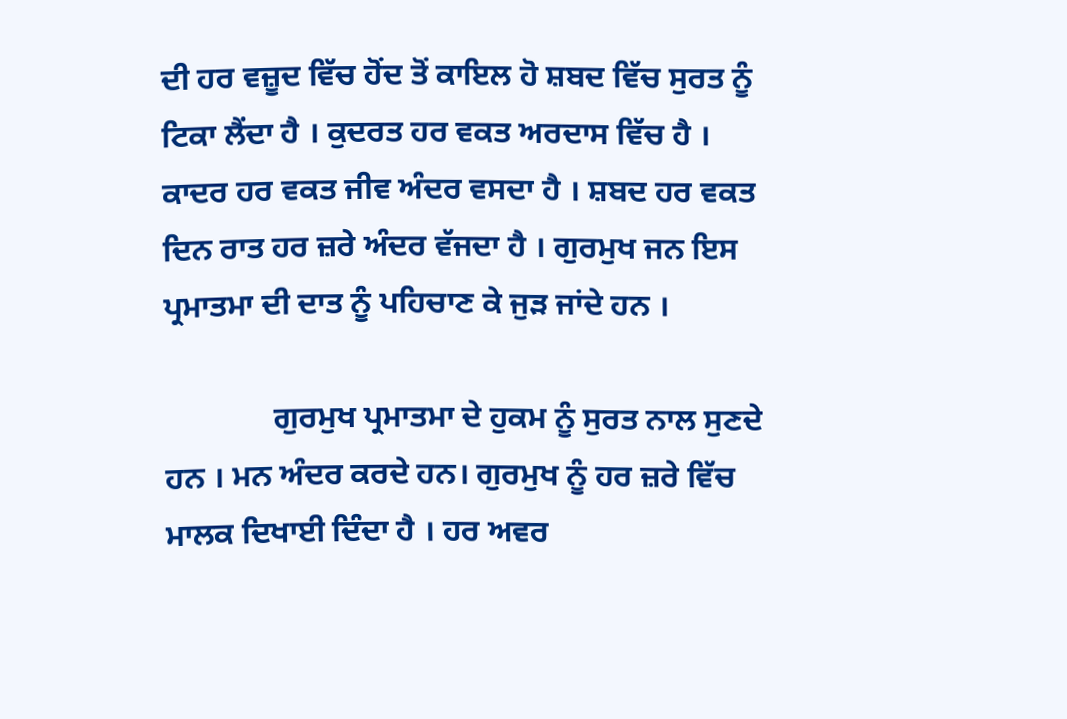ਦੀ ਹਰ ਵਜ਼ੂਦ ਵਿੱਚ ਹੋਂਦ ਤੋਂ ਕਾਇਲ ਹੋ ਸ਼ਬਦ ਵਿੱਚ ਸੁਰਤ ਨੂੰ ਟਿਕਾ ਲੈਂਦਾ ਹੈ । ਕੁਦਰਤ ਹਰ ਵਕਤ ਅਰਦਾਸ ਵਿੱਚ ਹੈ । ਕਾਦਰ ਹਰ ਵਕਤ ਜੀਵ ਅੰਦਰ ਵਸਦਾ ਹੈ । ਸ਼ਬਦ ਹਰ ਵਕਤ ਦਿਨ ਰਾਤ ਹਰ ਜ਼ਰੇ ਅੰਦਰ ਵੱਜਦਾ ਹੈ । ਗੁਰਮੁਖ ਜਨ ਇਸ ਪ੍ਰਮਾਤਮਾ ਦੀ ਦਾਤ ਨੂੰ ਪਹਿਚਾਣ ਕੇ ਜੁੜ ਜਾਂਦੇ ਹਨ ।

              ਗੁਰਮੁਖ ਪ੍ਰਮਾਤਮਾ ਦੇ ਹੁਕਮ ਨੂੰ ਸੁਰਤ ਨਾਲ ਸੁਣਦੇ ਹਨ । ਮਨ ਅੰਦਰ ਕਰਦੇ ਹਨ। ਗੁਰਮੁਖ ਨੂੰ ਹਰ ਜ਼ਰੇ ਵਿੱਚ ਮਾਲਕ ਦਿਖਾਈ ਦਿੰਦਾ ਹੈ । ਹਰ ਅਵਰ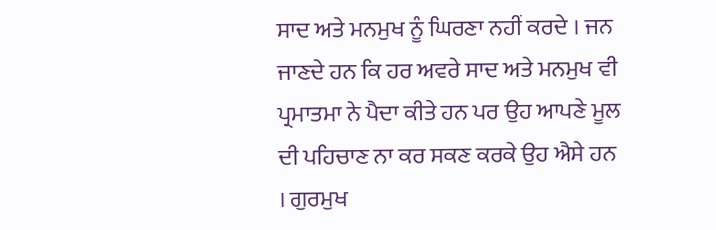ਸਾਦ ਅਤੇ ਮਨਮੁਖ ਨੂੰ ਘਿਰਣਾ ਨਹੀਂ ਕਰਦੇ । ਜਨ ਜਾਣਦੇ ਹਨ ਕਿ ਹਰ ਅਵਰੇ ਸਾਦ ਅਤੇ ਮਨਮੁਖ ਵੀ ਪ੍ਰਮਾਤਮਾ ਨੇ ਪੈਦਾ ਕੀਤੇ ਹਨ ਪਰ ਉਹ ਆਪਣੇ ਮੂਲ ਦੀ ਪਹਿਚਾਣ ਨਾ ਕਰ ਸਕਣ ਕਰਕੇ ਉਹ ਐਸੇ ਹਨ । ਗੁਰਮੁਖ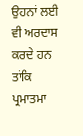ਉਹਨਾਂ ਲਈ ਵੀ ਅਰਦਾਸ ਕਰਦੇ ਹਨ ਤਾਂਕਿ ਪ੍ਰਮਾਤਮਾ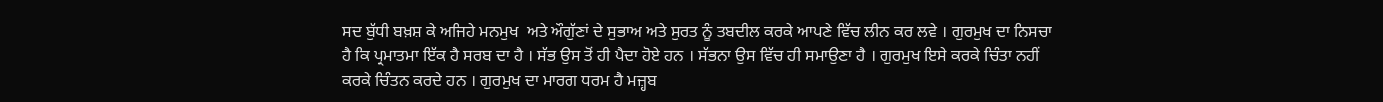ਸਦ ਬੁੱਧੀ ਬਖ਼ਸ਼ ਕੇ ਅਜਿਹੇ ਮਨਮੁਖ  ਅਤੇ ਔਗੁੱਣਾਂ ਦੇ ਸੁਭਾਅ ਅਤੇ ਸੁਰਤ ਨੂੰ ਤਬਦੀਲ ਕਰਕੇ ਆਪਣੇ ਵਿੱਚ ਲੀਨ ਕਰ ਲਵੇ । ਗੁਰਮੁਖ ਦਾ ਨਿਸਚਾ ਹੈ ਕਿ ਪ੍ਰਮਾਤਮਾ ਇੱਕ ਹੈ ਸਰਬ ਦਾ ਹੈ । ਸੱਭ ਉਸ ਤੋਂ ਹੀ ਪੈਦਾ ਹੋਏ ਹਨ । ਸੱਭਨਾ ਉਸ ਵਿੱਚ ਹੀ ਸਮਾਉਣਾ ਹੈ । ਗੁਰਮੁਖ ਇਸੇ ਕਰਕੇ ਚਿੰਤਾ ਨਹੀਂ ਕਰਕੇ ਚਿੰਤਨ ਕਰਦੇ ਹਨ । ਗੁਰਮੁਖ ਦਾ ਮਾਰਗ ਧਰਮ ਹੈ ਮਜ਼੍ਹਬ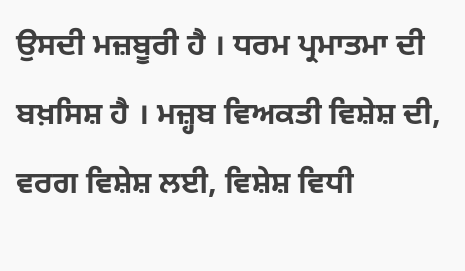ਉਸਦੀ ਮਜ਼ਬੂਰੀ ਹੈ । ਧਰਮ ਪ੍ਰਮਾਤਮਾ ਦੀ ਬਖ਼ਸਿਸ਼ ਹੈ । ਮਜ਼੍ਹਬ ਵਿਅਕਤੀ ਵਿਸ਼ੇਸ਼ ਦੀ, ਵਰਗ ਵਿਸ਼ੇਸ਼ ਲਈ, ਵਿਸ਼ੇਸ਼ ਵਿਧੀ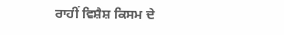ਰਾਹੀਂ ਵਿਸ਼ੈਸ਼ ਕਿਸਮ ਦੇ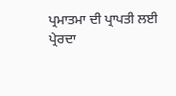ਪ੍ਰਮਾਤਮਾ ਦੀ ਪ੍ਰਾਪਤੀ ਲਈ ਪ੍ਰੇਰਦਾ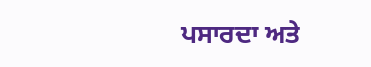ਪਸਾਰਦਾ ਅਤੇ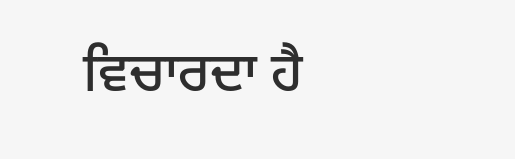ਵਿਚਾਰਦਾ ਹੈ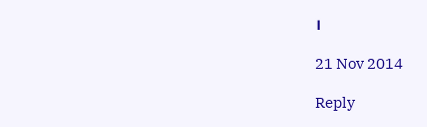।

21 Nov 2014

Reply